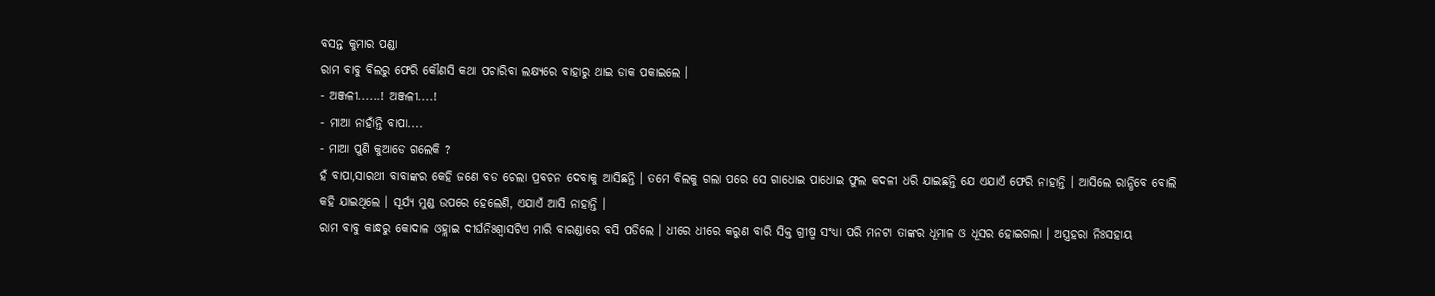ବସନ୍ତ କୁମାର ପଣ୍ଡା
ରାମ ବାବୁ ବିଲରୁ ଫେରି କୌଣସି କଥା ପଚାରିବା ଲକ୍ଷ୍ୟରେ ବାହାରୁ ଥାଇ ଡାକ ପକାଇଲେ ।
- ଅଞ୍ଜଳୀ......! ଅଞ୍ଜଳୀ....!
- ମାଆ ନାହାଁନ୍ତି ବାପା....
- ମାଆ ପୁଣି କୁଆଡେ ଗଲେକି ?
ହଁ ବାପା,ସାରଥୀ ବାବାଙ୍କର କେହି ଜଣେ ବଡ ଚେଲା ପ୍ରବଚନ ଦେବାକୁ ଆସିଛନ୍ତି । ତମେ ବିଲକୁ ଗଲା ପରେ ସେ ଗାଧୋଇ ପାଧୋଇ ଫୁଲ କଦଳୀ ଧରି ଯାଇଛନ୍ତି ଯେ ଏଯାଏଁ ଫେରି ନାହାନ୍ତି । ଆସିଲେ ରାନ୍ଧିବେ ବୋଲି କହି ଯାଇଥିଲେ । ସୂର୍ଯ୍ୟ ମୁଣ୍ଡ ଉପରେ ହେଲେଣି, ଏଯାଏଁ ଆସି ନାହାନ୍ତି ।
ରାମ ବାବୁ କାନ୍ଧରୁ କୋଦାଳ ଓହ୍ଲାଇ ଦୀର୍ଘନିଃଶ୍ୱାସଟିଏ ମାରି ବାରଣ୍ଡାରେ ବସି ପଡିଲେ । ଧୀରେ ଧୀରେ କରୁଣ ବାରି ସିକ୍ତ ଗ୍ରୀଷ୍ମ ସଂଧ୍ୟା ପରି ମନଟା ତାଙ୍କର ଧୂମାଳ ଓ ଧୂସର ହୋଇଗଲା । ଅସ୍ତ୍ରହରା ନିଃସହାୟ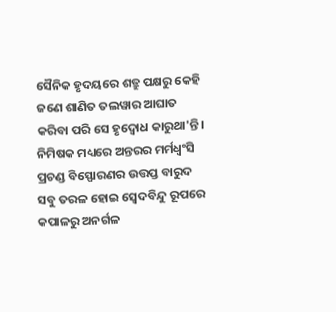ସୈନିକ ହୃଦୟରେ ଶତ୍ରୁ ପକ୍ଷରୁ କେହି ଜଣେ ଶାଣିତ ତଲୱାର ଆଘାତ କରିବା ପରି ସେ ହୃଦ୍ବୋଧ କାରୁଥା'ନ୍ତି । ନିମିଷକ ମଧ୍ୟରେ ଅନ୍ତରର ମର୍ମଧ୍ବଂସି ପ୍ରଚଣ୍ଡ ବିସ୍ଫୋରଣର ଉତ୍ତପ୍ତ ବାରୁଦ ସବୁ ତରଳ ହୋଇ ସ୍ବେଦବିନ୍ଦୁ ରୂପରେ କପାଳରୁ ଅନର୍ଗଳ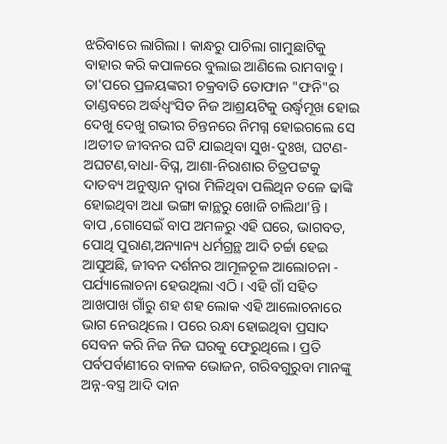ଝରିବାରେ ଲାଗିଲା । କାନ୍ଧରୁ ପାଚିଲା ଗାମୁଛାଟିକୁ ବାହାର କରି କପାଳରେ ବୁଲାଇ ଆଣିଲେ ରାମବାବୁ ।
ତା'ପରେ ପ୍ରଳୟଙ୍କରୀ ଚକ୍ରବାତି ତୋଫାନ "ଫନି"ର ତାଣ୍ଡବରେ ଅର୍ଦ୍ଧଧ୍ବଂସିତ ନିଜ ଆଶ୍ରୟଟିକୁ ଉର୍ଦ୍ଧ୍ବମୂଖ ହୋଇ ଦେଖୁ ଦେଖୁ ଗଭୀର ଚିନ୍ତନରେ ନିମଗ୍ନ ହୋଇଗଲେ ସେ ।ଅତୀତ ଜୀବନର ଘଟି ଯାଇଥିବା ସୁଖ-ଦୁଃଖ, ଘଟଣ-ଅଘଟଣ,ବାଧା-ବିଘ୍ନ, ଆଶା-ନିରାଶାର ଚିତ୍ରପଟ୍ଟକୁ ଦାତବ୍ୟ ଅନୁଷ୍ଠାନ ଦ୍ୱାରା ମିଳିଥିବା ପଲିଥିନ ତଳେ ଢାଙ୍କି ହୋଇଥିବା ଅଧା ଭଙ୍ଗା କାନ୍ଥରୁ ଖୋଜି ଚାଲିଥା'ନ୍ତି ।
ବାପ ,ଗୋସେଇଁ ବାପ ଅମଳରୁ ଏହି ଘରେ, ଭାଗବତ, ପୋଥି ପୁରାଣ,ଅନ୍ୟାନ୍ୟ ଧର୍ମଗ୍ରନ୍ଥ ଆଦି ଚର୍ଚ୍ଚା ହେଇ ଆସୁଅଛି, ଜୀବନ ଦର୍ଶନର ଆମୂଳଚୂଳ ଆଲୋଚନା - ପର୍ଯ୍ୟାଲୋଚନା ହେଉଥିଲା ଏଠି । ଏହି ଗାଁ ସହିତ ଆଖପାଖ ଗାଁରୁ ଶହ ଶହ ଲୋକ ଏହି ଆଲୋଚନାରେ ଭାଗ ନେଉଥିଲେ । ପରେ ରନ୍ଧା ହୋଇଥିବା ପ୍ରସାଦ ସେବନ କରି ନିଜ ନିଜ ଘରକୁ ଫେରୁଥିଲେ । ପ୍ରତି ପର୍ବପର୍ବାଣୀରେ ବାଳକ ଭୋଜନ, ଗରିବଗୁରୁବା ମାନଙ୍କୁ ଅନ୍ନ-ବସ୍ତ୍ର ଆଦି ଦାନ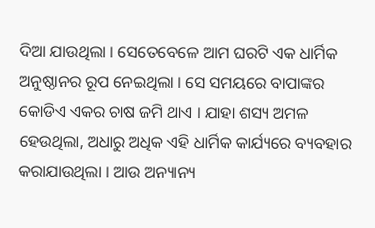ଦିଆ ଯାଉଥିଲା । ସେତେବେଳେ ଆମ ଘରଟି ଏକ ଧାର୍ମିକ ଅନୁଷ୍ଠାନର ରୂପ ନେଇଥିଲା । ସେ ସମୟରେ ବାପାଙ୍କର କୋଡିଏ ଏକର ଚାଷ ଜମି ଥାଏ । ଯାହା ଶସ୍ୟ ଅମଳ ହେଉଥିଲା, ଅଧାରୁ ଅଧିକ ଏହି ଧାର୍ମିକ କାର୍ଯ୍ୟରେ ବ୍ୟବହାର କରାଯାଉଥିଲା । ଆଉ ଅନ୍ୟାନ୍ୟ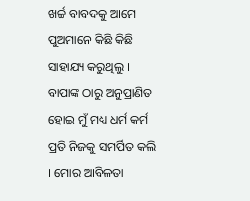ଖର୍ଚ୍ଚ ବାବଦକୁ ଆମେ ପୁଅମାନେ କିଛି କିଛି ସାହାଯ୍ୟ କରୁଥିଲୁ । ବାପାଙ୍କ ଠାରୁ ଅନୁପ୍ରାଣିତ ହୋଇ ମୁଁ ମଧ୍ୟ ଧର୍ମ କର୍ମ ପ୍ରତି ନିଜକୁ ସମର୍ପିତ କଲି । ମୋର ଆବିଳତା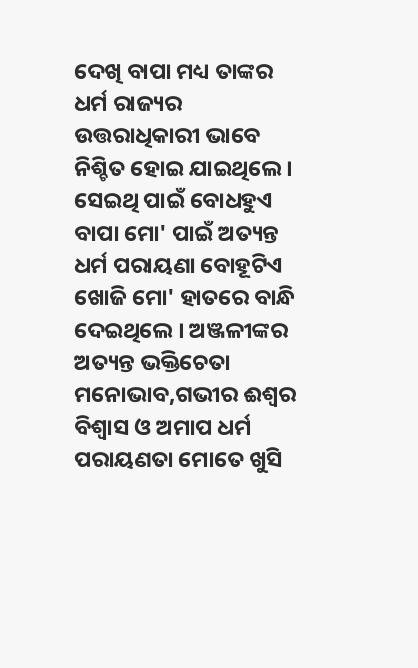ଦେଖି ବାପା ମଧ୍ୟ ତାଙ୍କର ଧର୍ମ ରାଜ୍ୟର ଉତ୍ତରାଧିକାରୀ ଭାବେ ନିଶ୍ଚିତ ହୋଇ ଯାଇଥିଲେ । ସେଇଥି ପାଇଁ ବୋଧହୁଏ ବାପା ମୋ' ପାଇଁ ଅତ୍ୟନ୍ତ ଧର୍ମ ପରାୟଣା ବୋହୂଟିଏ ଖୋଜି ମୋ' ହାତରେ ବାନ୍ଧି ଦେଇଥିଲେ । ଅଞ୍ଜଳୀଙ୍କର ଅତ୍ୟନ୍ତ ଭକ୍ତିଚେତା ମନୋଭାବ,ଗଭୀର ଈଶ୍ୱର ବିଶ୍ୱାସ ଓ ଅମାପ ଧର୍ମ ପରାୟଣତା ମୋତେ ଖୁସି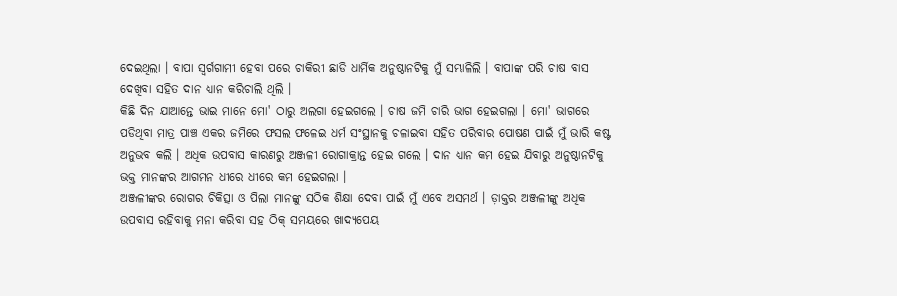ଦେଇଥିଲା । ବାପା ସ୍ୱର୍ଗଗାମୀ ହେବା ପରେ ଚାକିରୀ ଛାଡି ଧାର୍ମିକ ଅନୁଷ୍ଠାନଟିକୁ ମୁଁ ସମ୍ଭାଳିଲି । ବାପାଙ୍କ ପରି ଚାଷ ବାସ ଦେଖିବା ସହିତ ଦାନ ଧ୍ୟାନ କରିଚାଲି ଥିଲି ।
କିଛି ଦିନ ଯାଆନ୍ତେ ଭାଇ ମାନେ ମୋ' ଠାରୁ ଅଲଗା ହେଇଗଲେ । ଚାଷ ଜମି ଚାରି ଭାଗ ହେଇଗଲା । ମୋ' ଭାଗରେ ପଡିଥିବା ମାତ୍ର ପାଞ୍ଚ ଏକର ଜମିରେ ଫସଲ ଫଳେଇ ଧର୍ମ ସଂସ୍ଥାନକୁ ଚଳାଇବା ସହିତ ପରିବାର ପୋଷଣ ପାଇଁ ମୁଁ ଭାରି କଷ୍ଟ ଅନୁଭବ କଲି । ଅଧିକ ଉପବାସ କାରଣରୁ ଅଞ୍ଜଳୀ ରୋଗାକ୍ରାନ୍ତ ହେଇ ଗଲେ । ଦାନ ଧ୍ୟାନ କମ ହେଇ ଯିବାରୁ ଅନୁଷ୍ଠାନଟିକୁ ଭକ୍ତ ମାନଙ୍କର ଆଗମନ ଧୀରେ ଧୀରେ କମ ହେଇଗଲା ।
ଅଞ୍ଜଳୀଙ୍କର ରୋଗର ଚିକିତ୍ସା ଓ ପିଲା ମାନଙ୍କୁ ସଠିକ ଶିକ୍ଷା ଦେବା ପାଇଁ ମୁଁ ଏବେ ଅସମର୍ଥ । ଡ଼ାକ୍ତର ଅଞ୍ଜଳୀଙ୍କୁ ଅଧିକ ଉପବାସ ରହିବାକୁ ମନା କରିବା ସହ ଠିକ୍ ସମୟରେ ଖାଦ୍ୟପେୟ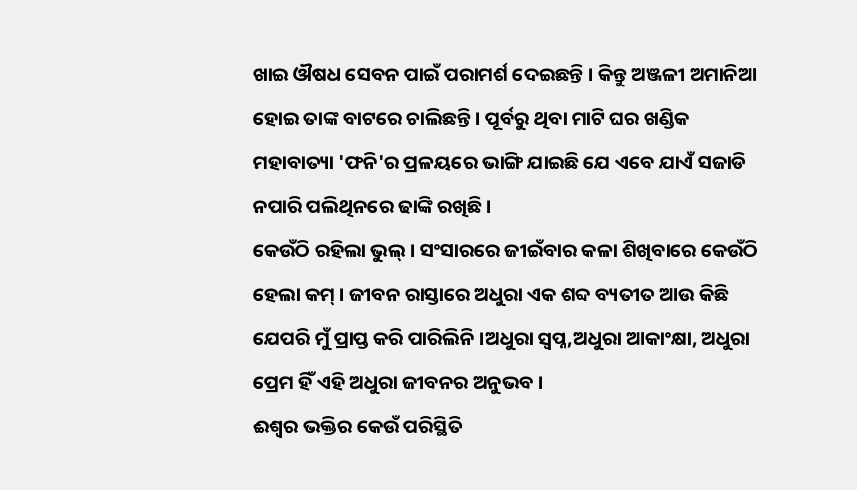ଖାଇ ଔଷଧ ସେବନ ପାଇଁ ପରାମର୍ଶ ଦେଇଛନ୍ତି । କିନ୍ତୁ ଅଞ୍ଜଳୀ ଅମାନିଆ ହୋଇ ତାଙ୍କ ବାଟରେ ଚାଲିଛନ୍ତି । ପୂର୍ବରୁ ଥିବା ମାଟି ଘର ଖଣ୍ଡିକ ମହାବାତ୍ୟା 'ଫନି'ର ପ୍ରଳୟରେ ଭାଙ୍ଗି ଯାଇଛି ଯେ ଏବେ ଯାଏଁ ସଜାଡି ନପାରି ପଲିଥିନରେ ଢାଙ୍କି ରଖିଛି ।
କେଉଁଠି ରହିଲା ଭୁଲ୍ । ସଂସାରରେ ଜୀଇଁବାର କଳା ଶିଖିବାରେ କେଉଁଠି ହେଲା କମ୍ । ଜୀବନ ରାସ୍ତାରେ ଅଧୁରା ଏକ ଶବ୍ଦ ବ୍ୟତୀତ ଆଉ କିଛି ଯେପରି ମୁଁ ପ୍ରାପ୍ତ କରି ପାରିଲିନି ।ଅଧୁରା ସ୍ବପ୍ନ,ଅଧୁରା ଆକାଂକ୍ଷା, ଅଧୁରା ପ୍ରେମ ହିଁ ଏହି ଅଧୁରା ଜୀବନର ଅନୁଭବ ।
ଈଶ୍ୱର ଭକ୍ତିର କେଉଁ ପରିସ୍ଥିତି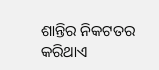ଶାନ୍ତିର ନିକଟତର କରିଥାଏ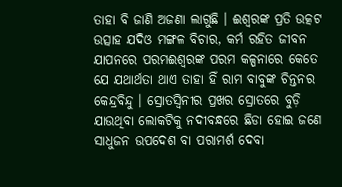ତାହା ବି ଜାଣି ଅଜଣା ଲାଗୁଛି । ଈଶ୍ୱରଙ୍କ ପ୍ରତି ଉତ୍କଟ ଉତ୍ସାହ ଯଦିଓ ମଙ୍ଗଳ ବିଚାର, କର୍ମ ରହିତ ଜୀବନ ଯାପନରେ ପରମଈଶ୍ୱରଙ୍କ ପରମ କଳ୍ପନାରେ କେତେ ଯେ ଯଥାର୍ଥତା ଥାଏ ତାହା ହିଁ ରାମ ବାବୁଙ୍କ ଚିନ୍ତନର କେନ୍ଦ୍ରବିନ୍ଦୁ । ସ୍ରୋତସ୍ବିନୀର ପ୍ରଖର ସ୍ରୋତରେ ବୁଡ଼ି ଯାଉଥିବା ଲୋକଟିକୁ ନଦୀବନ୍ଧରେ ଛିଡା ହୋଇ ଜଣେ ସାଧୁଜନ ଉପଦେଶ ବା ପରାମର୍ଶ ଦେବା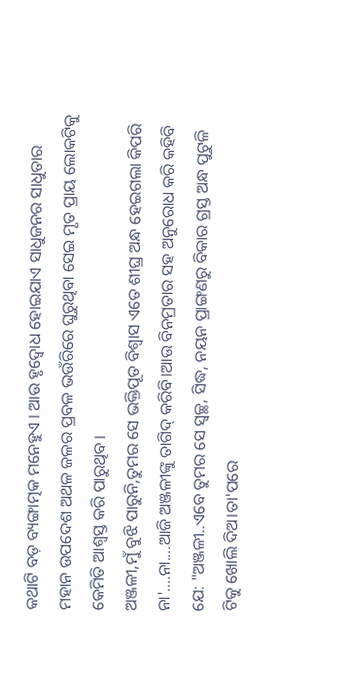କଥାଟି ବଡ଼ ବ୍ୟଙ୍ଗାତ୍ମକ ମନେହୁଏ । ଆଉ ହୃଦ୍ବୋଧ ହୋଇଯାଏ ସାଧୁଜନର ସାଧୁତାର ମହାନ ଉପଦେଶ ଅଥଳ ଜଳର ପ୍ରବଳ ଭଉଁରିରେ ଘୁରୁଥିବା ସେଇ ମୃତ ପ୍ରାୟ ଲୋକଟିକୁ କେମିତି ଆଶ୍ୱସ୍ତ କରି ପାରୁଥିବ ।
ଅଞ୍ଜଳୀ,ମୁଁ ବୁଝି ପାରୁନି,ତୁମର ସେ ଭକ୍ତିପୂତ ବିଶ୍ୱାସ ଏତେ ଶୀଘ୍ର ଅନ୍ଧ ହେଇଗଲା କିପରି ନା'....ନା....ଆଜି ଅଞ୍ଜଳୀଙ୍କୁ ତାଗିଦ୍ କରିବି।ଆଉ ବିନମ୍ରତାର ସହ ଅନୁରୋଧ କରି କହିବି ଯେ: "ଅଞ୍ଜଳୀ..ଏବେ ତୁମର ସେ ସ୍ୱଚ୍ଛ, ସିଦ୍ଧ, ନୟନ ପ୍ରାଙ୍ଗଣରୁ ବିକାର ଗ୍ରସ୍ତ ଅନ୍ଧ ପୁଟୁଳି ଟିକୁ ଖୋଲି ଦିଅ।ତା'ପରେ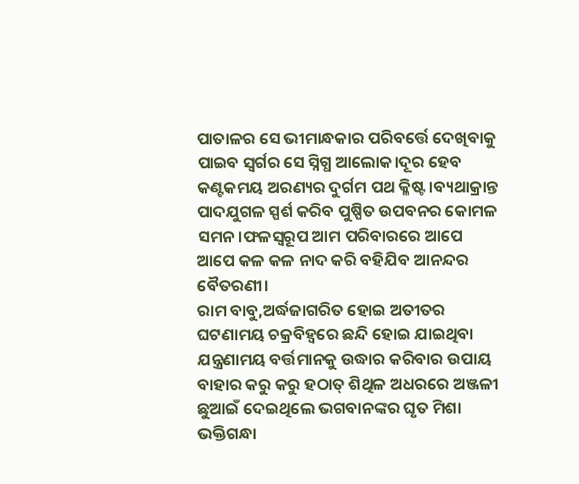ପାତାଳର ସେ ଭୀମାନ୍ଧକାର ପରିବର୍ତ୍ତେ ଦେଖିବାକୁ ପାଇବ ସ୍ୱର୍ଗର ସେ ସ୍ନିଗ୍ଧ ଆଲୋକ।ଦୂର ହେବ କଣ୍ଟକମୟ ଅରଣ୍ୟର ଦୁର୍ଗମ ପଥ କ୍ଳିଷ୍ଟ।ବ୍ୟଥାକ୍ରାନ୍ତ ପାଦଯୁଗଳ ସ୍ପର୍ଶ କରିବ ପୁଷ୍ପିତ ଉପବନର କୋମଳ ସମନ।ଫଳସ୍ୱରୂପ ଆମ ପରିବାରରେ ଆପେ ଆପେ କଳ କଳ ନାଦ କରି ବହିଯିବ ଆନନ୍ଦର ବୈତରଣୀ।
ରାମ ବାବୁ,ଅର୍ଦ୍ଧଜାଗରିତ ହୋଇ ଅତୀତର ଘଟଣାମୟ ଚକ୍ରବିହ୍ୱରେ ଛନ୍ଦି ହୋଇ ଯାଇଥିବା ଯନ୍ତ୍ରଣାମୟ ବର୍ତ୍ତମାନକୁ ଉଦ୍ଧାର କରିବାର ଉପାୟ ବାହାର କରୁ କରୁ ହଠାତ୍ ଶିଥିଳ ଅଧରରେ ଅଞ୍ଜଳୀ ଛୁଆଇଁ ଦେଇଥିଲେ ଭଗବାନଙ୍କର ଘୃତ ମିଶା ଭକ୍ତିଗନ୍ଧା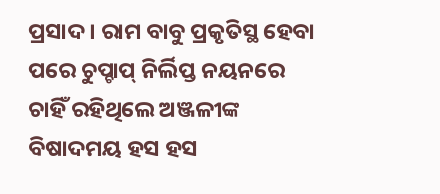ପ୍ରସାଦ । ରାମ ବାବୁ ପ୍ରକୃତିସ୍ଥ ହେବା ପରେ ଚୁପ୍ଚାପ୍ ନିର୍ଲିପ୍ତ ନୟନରେ ଚାହିଁ ରହିଥିଲେ ଅଞ୍ଜଳୀଙ୍କ ବିଷାଦମୟ ହସ ହସ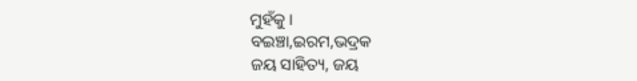ମୁହଁକୁ ।
ବଇଞ୍ଚା,ଇରମ,ଭଦ୍ରକ
ଜୟ ସାହିତ୍ୟ, ଜୟ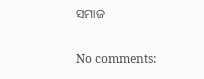ସମାଜ

No comments: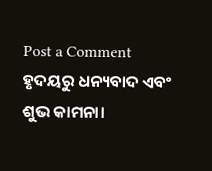Post a Comment
ହୃଦୟରୁ ଧନ୍ୟବାଦ ଏବଂ ଶୁଭ କାମନା।